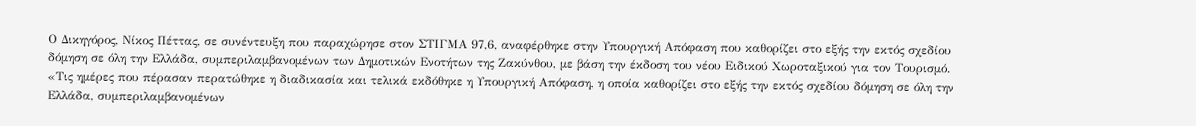Ο Δικηγόρος, Νίκος Πέττας, σε συνέντευξη που παραχώρησε στον ΣΤΙΓΜΑ 97,6, αναφέρθηκε στην Υπουργική Απόφαση που καθορίζει στο εξής την εκτός σχεδίου δόμηση σε όλη την Ελλάδα, συμπεριλαμβανομένων των Δημοτικών Ενοτήτων της Ζακύνθου, με βάση την έκδοση του νέου Ειδικού Χωροταξικού για τον Τουρισμό.
«Τις ημέρες που πέρασαν περατώθηκε η διαδικασία και τελικά εκδόθηκε η Υπουργική Απόφαση, η οποία καθορίζει στο εξής την εκτός σχεδίου δόμηση σε όλη την Ελλάδα, συμπεριλαμβανομένων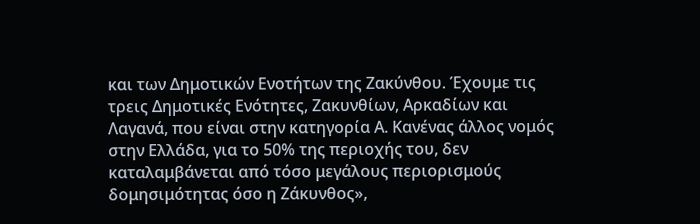και των Δημοτικών Ενοτήτων της Ζακύνθου. Έχουμε τις τρεις Δημοτικές Ενότητες, Ζακυνθίων, Αρκαδίων και Λαγανά, που είναι στην κατηγορία Α. Κανένας άλλος νομός στην Ελλάδα, για το 50% της περιοχής του, δεν καταλαμβάνεται από τόσο μεγάλους περιορισμούς δομησιμότητας όσο η Ζάκυνθος»,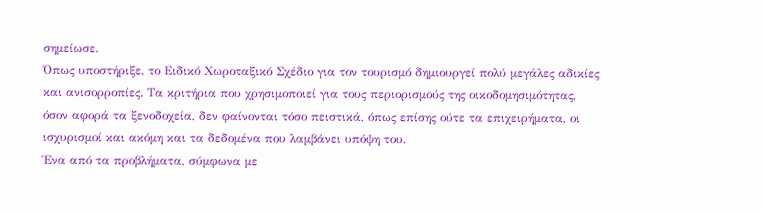σημείωσε.
Όπως υποστήριξε, το Ειδικό Χωροταξικό Σχέδιο για τον τουρισμό δημιουργεί πολύ μεγάλες αδικίες και ανισορροπίες. Τα κριτήρια που χρησιμοποιεί για τους περιορισμούς της οικοδομησιμότητας, όσον αφορά τα ξενοδοχεία, δεν φαίνονται τόσο πειστικά, όπως επίσης ούτε τα επιχειρήματα, οι ισχυρισμοί και ακόμη και τα δεδομένα που λαμβάνει υπόψη του.
Ένα από τα προβλήματα, σύμφωνα με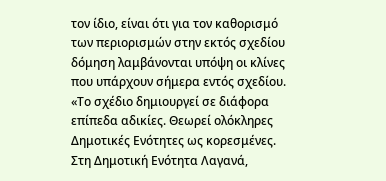τον ίδιο, είναι ότι για τον καθορισμό των περιορισμών στην εκτός σχεδίου δόμηση λαμβάνονται υπόψη οι κλίνες που υπάρχουν σήμερα εντός σχεδίου. «Το σχέδιο δημιουργεί σε διάφορα επίπεδα αδικίες. Θεωρεί ολόκληρες Δημοτικές Ενότητες ως κορεσμένες. Στη Δημοτική Ενότητα Λαγανά,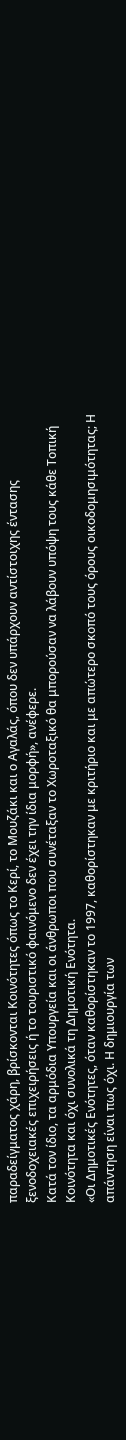παραδείγματος χάρη, βρίσκονται Κοινότητες όπως το Κερί, το Μουζάκι και ο Αγαλάς, όπου δεν υπάρχουν αντίστοιχης έντασης ξενοδοχειακές επιχειρήσεις ή το τουριστικό φαινόμενο δεν έχει την ίδια μορφή», ανέφερε.
Κατά τον ίδιο, τα αρμόδια Υπουργεία και οι άνθρωποι που συνέταξαν το Χωροταξικό θα μπορούσαν να λάβουν υπόψη τους κάθε Τοπική Κοινότητα και όχι συνολικά τη Δημοτική Ενότητα.
«Οι Δημοτικές Ενότητες, όταν καθορίστηκαν το 1997, καθορίστηκαν με κριτήριο και με απώτερο σκοπό τους όρους οικοδομησιμότητας; Η απάντηση είναι πως όχι. Η δημιουργία των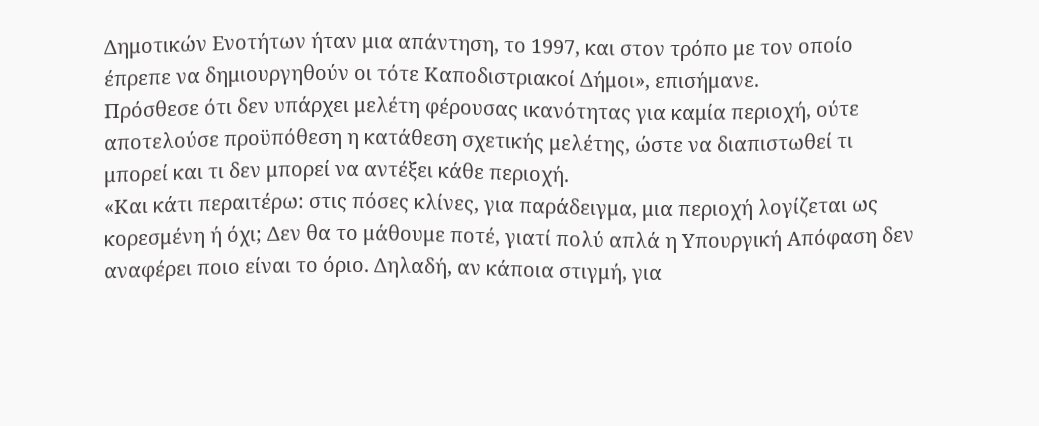Δημοτικών Ενοτήτων ήταν μια απάντηση, το 1997, και στον τρόπο με τον οποίο έπρεπε να δημιουργηθούν οι τότε Καποδιστριακοί Δήμοι», επισήμανε.
Πρόσθεσε ότι δεν υπάρχει μελέτη φέρουσας ικανότητας για καμία περιοχή, ούτε αποτελούσε προϋπόθεση η κατάθεση σχετικής μελέτης, ώστε να διαπιστωθεί τι μπορεί και τι δεν μπορεί να αντέξει κάθε περιοχή.
«Και κάτι περαιτέρω: στις πόσες κλίνες, για παράδειγμα, μια περιοχή λογίζεται ως κορεσμένη ή όχι; Δεν θα το μάθουμε ποτέ, γιατί πολύ απλά η Υπουργική Απόφαση δεν αναφέρει ποιο είναι το όριο. Δηλαδή, αν κάποια στιγμή, για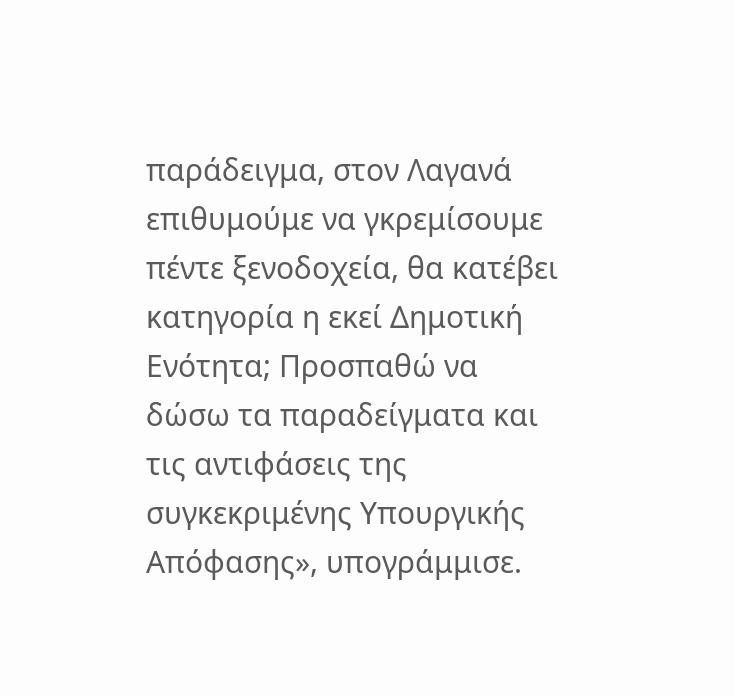παράδειγμα, στον Λαγανά επιθυμούμε να γκρεμίσουμε πέντε ξενοδοχεία, θα κατέβει κατηγορία η εκεί Δημοτική Ενότητα; Προσπαθώ να δώσω τα παραδείγματα και τις αντιφάσεις της συγκεκριμένης Υπουργικής Απόφασης», υπογράμμισε.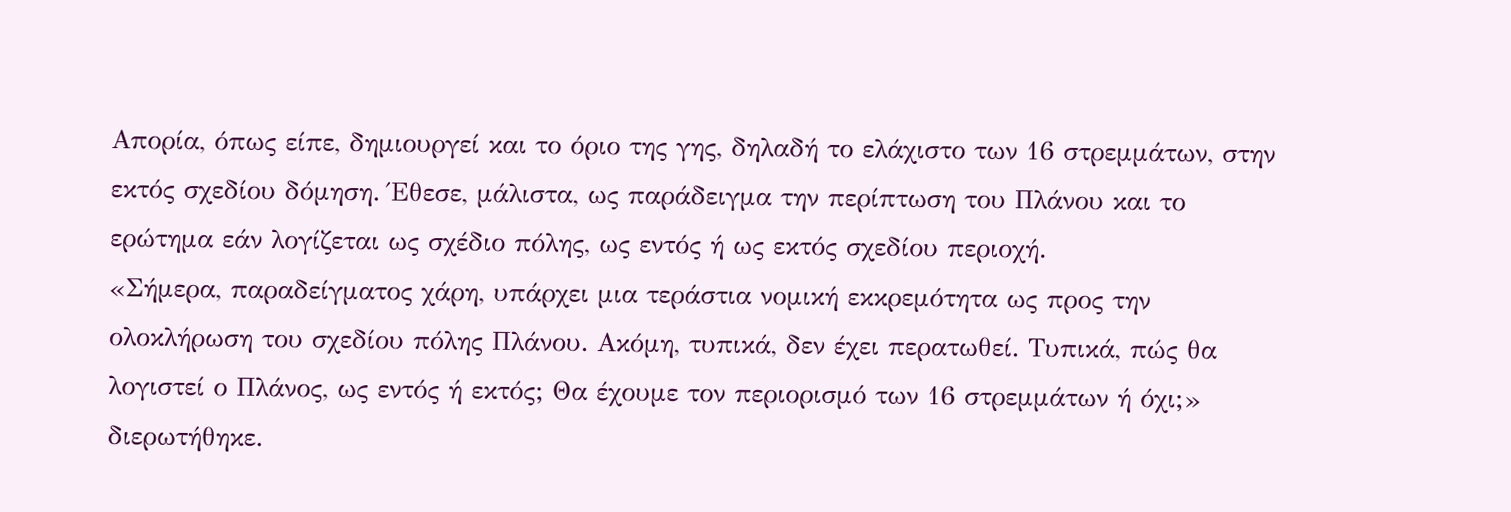Απορία, όπως είπε, δημιουργεί και το όριο της γης, δηλαδή το ελάχιστο των 16 στρεμμάτων, στην εκτός σχεδίου δόμηση. Έθεσε, μάλιστα, ως παράδειγμα την περίπτωση του Πλάνου και το ερώτημα εάν λογίζεται ως σχέδιο πόλης, ως εντός ή ως εκτός σχεδίου περιοχή.
«Σήμερα, παραδείγματος χάρη, υπάρχει μια τεράστια νομική εκκρεμότητα ως προς την ολοκλήρωση του σχεδίου πόλης Πλάνου. Ακόμη, τυπικά, δεν έχει περατωθεί. Τυπικά, πώς θα λογιστεί ο Πλάνος, ως εντός ή εκτός; Θα έχουμε τον περιορισμό των 16 στρεμμάτων ή όχι;» διερωτήθηκε.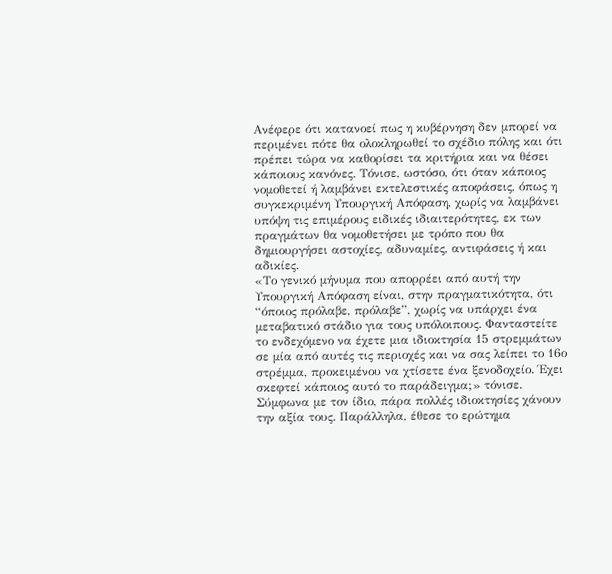Ανέφερε ότι κατανοεί πως η κυβέρνηση δεν μπορεί να περιμένει πότε θα ολοκληρωθεί το σχέδιο πόλης και ότι πρέπει τώρα να καθορίσει τα κριτήρια και να θέσει κάποιους κανόνες. Τόνισε, ωστόσο, ότι όταν κάποιος νομοθετεί ή λαμβάνει εκτελεστικές αποφάσεις, όπως η συγκεκριμένη Υπουργική Απόφαση, χωρίς να λαμβάνει υπόψη τις επιμέρους ειδικές ιδιαιτερότητες, εκ των πραγμάτων θα νομοθετήσει με τρόπο που θα δημιουργήσει αστοχίες, αδυναμίες, αντιφάσεις ή και αδικίες.
«Το γενικό μήνυμα που απορρέει από αυτή την Υπουργική Απόφαση είναι, στην πραγματικότητα, ότι “όποιος πρόλαβε, πρόλαβε”, χωρίς να υπάρχει ένα μεταβατικό στάδιο για τους υπόλοιπους. Φανταστείτε το ενδεχόμενο να έχετε μια ιδιοκτησία 15 στρεμμάτων σε μία από αυτές τις περιοχές και να σας λείπει το 16ο στρέμμα, προκειμένου να χτίσετε ένα ξενοδοχείο. Έχει σκεφτεί κάποιος αυτό το παράδειγμα;» τόνισε.
Σύμφωνα με τον ίδιο, πάρα πολλές ιδιοκτησίες χάνουν την αξία τους. Παράλληλα, έθεσε το ερώτημα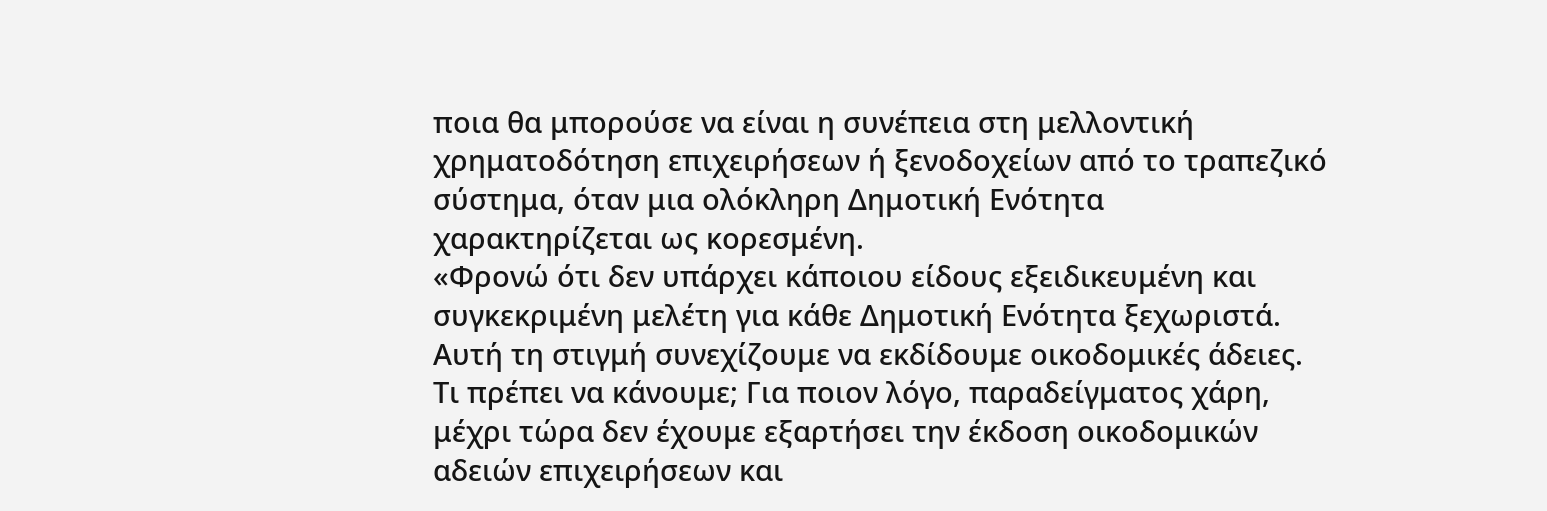ποια θα μπορούσε να είναι η συνέπεια στη μελλοντική χρηματοδότηση επιχειρήσεων ή ξενοδοχείων από το τραπεζικό σύστημα, όταν μια ολόκληρη Δημοτική Ενότητα χαρακτηρίζεται ως κορεσμένη.
«Φρονώ ότι δεν υπάρχει κάποιου είδους εξειδικευμένη και συγκεκριμένη μελέτη για κάθε Δημοτική Ενότητα ξεχωριστά. Αυτή τη στιγμή συνεχίζουμε να εκδίδουμε οικοδομικές άδειες. Τι πρέπει να κάνουμε; Για ποιον λόγο, παραδείγματος χάρη, μέχρι τώρα δεν έχουμε εξαρτήσει την έκδοση οικοδομικών αδειών επιχειρήσεων και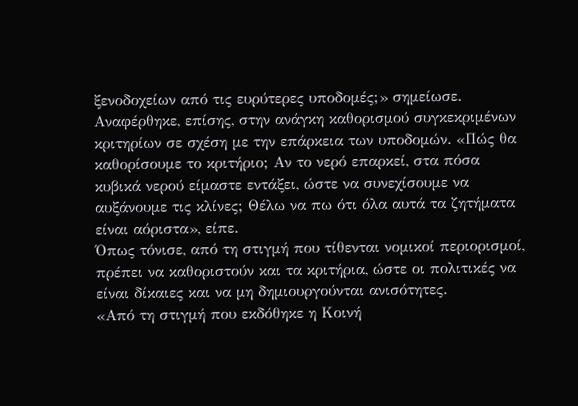ξενοδοχείων από τις ευρύτερες υποδομές;» σημείωσε.
Αναφέρθηκε, επίσης, στην ανάγκη καθορισμού συγκεκριμένων κριτηρίων σε σχέση με την επάρκεια των υποδομών. «Πώς θα καθορίσουμε το κριτήριο; Αν το νερό επαρκεί, στα πόσα κυβικά νερού είμαστε εντάξει, ώστε να συνεχίσουμε να αυξάνουμε τις κλίνες; Θέλω να πω ότι όλα αυτά τα ζητήματα είναι αόριστα», είπε.
Όπως τόνισε, από τη στιγμή που τίθενται νομικοί περιορισμοί, πρέπει να καθοριστούν και τα κριτήρια, ώστε οι πολιτικές να είναι δίκαιες και να μη δημιουργούνται ανισότητες.
«Από τη στιγμή που εκδόθηκε η Κοινή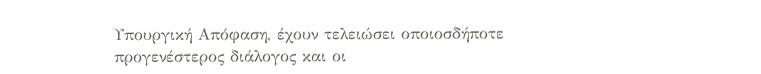Υπουργική Απόφαση, έχουν τελειώσει οποιοσδήποτε προγενέστερος διάλογος και οι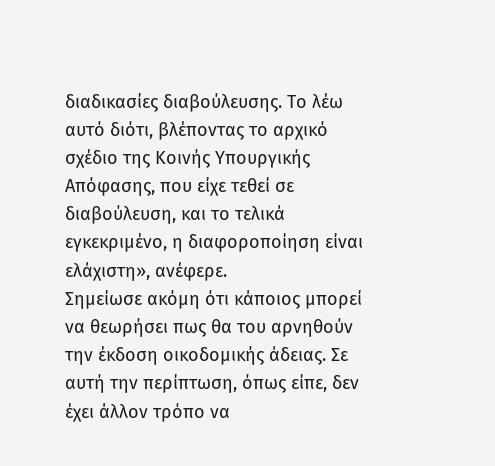διαδικασίες διαβούλευσης. Το λέω αυτό διότι, βλέποντας το αρχικό σχέδιο της Κοινής Υπουργικής Απόφασης, που είχε τεθεί σε διαβούλευση, και το τελικά εγκεκριμένο, η διαφοροποίηση είναι ελάχιστη», ανέφερε.
Σημείωσε ακόμη ότι κάποιος μπορεί να θεωρήσει πως θα του αρνηθούν την έκδοση οικοδομικής άδειας. Σε αυτή την περίπτωση, όπως είπε, δεν έχει άλλον τρόπο να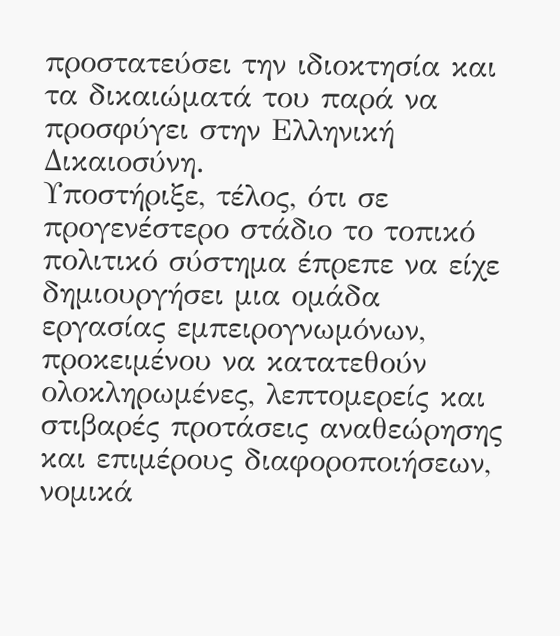προστατεύσει την ιδιοκτησία και τα δικαιώματά του παρά να προσφύγει στην Ελληνική Δικαιοσύνη.
Υποστήριξε, τέλος, ότι σε προγενέστερο στάδιο το τοπικό πολιτικό σύστημα έπρεπε να είχε δημιουργήσει μια ομάδα εργασίας εμπειρογνωμόνων, προκειμένου να κατατεθούν ολοκληρωμένες, λεπτομερείς και στιβαρές προτάσεις αναθεώρησης και επιμέρους διαφοροποιήσεων, νομικά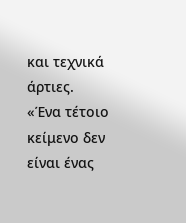και τεχνικά άρτιες.
«Ένα τέτοιο κείμενο δεν είναι ένας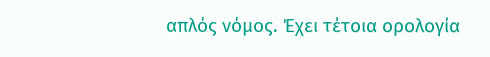απλός νόμος. Έχει τέτοια ορολογία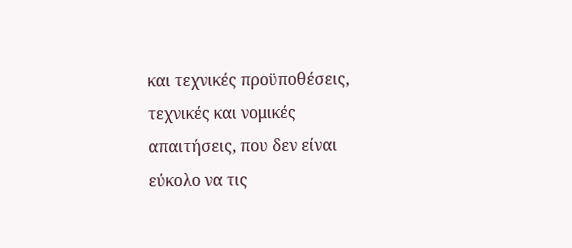και τεχνικές προϋποθέσεις, τεχνικές και νομικές απαιτήσεις, που δεν είναι εύκολο να τις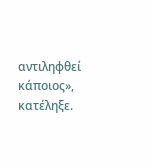αντιληφθεί κάποιος», κατέληξε.